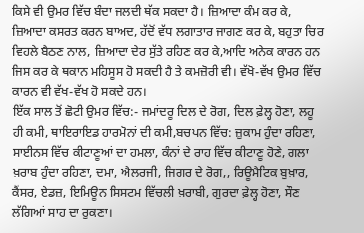ਕਿਸੇ ਵੀ ਉਮਰ ਵਿੱਚ ਬੰਦਾ ਜਲਦੀ ਥੱਕ ਸਕਦਾ ਹੈ। ਜ਼ਿਆਦਾ ਕੰਮ ਕਰ ਕੇ, ਜ਼ਿਆਦਾ ਕਸਰਤ ਕਰਨ ਬਾਅਦ, ਹੱਦੋਂ ਵੱਧ ਲਗਾਤਾਰ ਜਾਗਣ ਕਰ ਕੇ, ਬਹੁਤਾ ਚਿਰ ਵਿਹਲੇ ਬੈਠਣ ਨਾਲ, ਜ਼ਿਆਦਾ ਦੇਰ ਸੁੱਤੇ ਰਹਿਣ ਕਰ ਕੇ,ਆਦਿ ਅਨੇਕ ਕਾਰਨ ਹਨ ਜਿਸ ਕਰ ਕੇ ਥਕਾਨ ਮਹਿਸੂਸ ਹੋ ਸਕਦੀ ਹੈ ਤੇ ਕਮਜ਼ੋਰੀ ਵੀ। ਵੱਖੋ-ਵੱਖ ਉਮਰ ਵਿੱਚ ਕਾਰਨ ਵੀ ਵੱਖ-ਵੱਖ ਹੋ ਸਕਦੇ ਹਨ।
ਇੱਕ ਸਾਲ ਤੋਂ ਛੋਟੀ ਉਮਰ ਵਿੱਚ:- ਜਮਾਂਦਰੂ ਦਿਲ ਦੇ ਰੋਗ, ਦਿਲ ਫ਼ੇਲ੍ਹ ਹੋਣਾ, ਲਹੂ ਹੀ ਕਮੀ, ਥਾਇਰਾਇਡ ਹਾਰਮੋਨਾਂ ਦੀ ਕਮੀ,ਬਚਪਨ ਵਿੱਚ: ਜ਼ੁਕਾਮ ਹੁੰਦਾ ਰਹਿਣਾ, ਸਾਈਨਸ ਵਿੱਚ ਕੀਟਾਣੂਆਂ ਦਾ ਹਮਲਾ, ਕੰਨਾਂ ਦੇ ਰਾਹ ਵਿੱਚ ਕੀਟਾਣੂ ਹੋਣੇ, ਗਲਾ ਖ਼ਰਾਬ ਹੁੰਦਾ ਰਹਿਣਾ, ਦਮਾ, ਐਲਰਜੀ, ਜਿਗਰ ਦੇ ਰੋਗ,, ਰਿਊਮੈਟਿਕ ਬੁਖ਼ਾਰ, ਕੈਂਸਰ, ਏਡਜ਼, ਇਮਿਊਨ ਸਿਸਟਮ ਵਿੱਚਲੀ ਖ਼ਰਾਬੀ, ਗੁਰਦਾ ਫ਼ੇਲ੍ਹ ਹੋਣਾ, ਸੌਣ ਲੱਗਿਆਂ ਸਾਹ ਦਾ ਰੁਕਣਾ।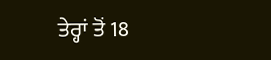ਤੇਰ੍ਹਾਂ ਤੋਂ 18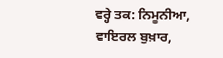ਵਰ੍ਹੇ ਤਕ: ਨਿਮੂਨੀਆ, ਵਾਇਰਲ ਬੁਖ਼ਾਰ,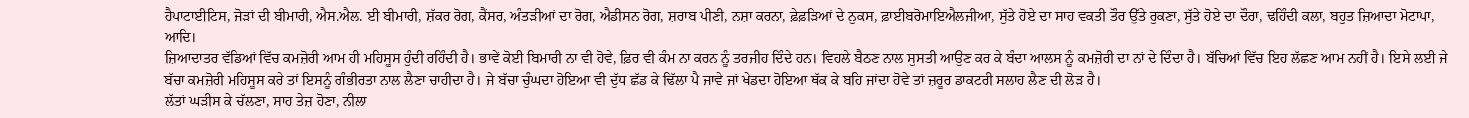ਹੈਪਾਟਾਈਟਿਸ, ਜੋੜਾਂ ਦੀ ਬੀਮਾਰੀ, ਐਸ.ਐਲ. ਈ ਬੀਮਾਰੀ, ਸ਼ੱਕਰ ਰੋਗ, ਕੈਂਸਰ, ਅੰਤੜੀਆਂ ਦਾ ਰੋਗ, ਐਡੀਸਨ ਰੋਗ, ਸ਼ਰਾਬ ਪੀਣੀ, ਨਸ਼ਾ ਕਰਨਾ, ਫ਼ੇਫ਼ੜਿਆਂ ਦੇ ਨੁਕਸ, ਫ਼ਾਈਬਰੋਮਾਇਐਲਜੀਆ, ਸੁੱਤੇ ਹੋਏ ਦਾ ਸਾਹ ਵਕਤੀ ਤੌਰ ਉੱਤੇ ਰੁਕਣਾ, ਸੁੱਤੇ ਹੋਏ ਦਾ ਦੌਰਾ, ਢਹਿੰਦੀ ਕਲਾ, ਬਹੁਤ ਜ਼ਿਆਦਾ ਮੋਟਾਪਾ, ਆਦਿ।
ਜ਼ਿਆਦਾਤਰ ਵੱਡਿਆਂ ਵਿੱਚ ਕਮਜ਼ੋਰੀ ਆਮ ਹੀ ਮਹਿਸੂਸ ਹੁੰਦੀ ਰਹਿੰਦੀ ਹੈ। ਭਾਵੇਂ ਕੋਈ ਬਿਮਾਰੀ ਨਾ ਵੀ ਹੋਵੇ, ਫ਼ਿਰ ਵੀ ਕੰਮ ਨਾ ਕਰਨ ਨੂੰ ਤਰਜੀਹ ਦਿੰਦੇ ਹਨ। ਵਿਹਲੇ ਬੈਠਣ ਨਾਲ ਸੁਸਤੀ ਆਉਣ ਕਰ ਕੇ ਬੰਦਾ ਆਲਸ ਨੂੰ ਕਮਜ਼ੋਰੀ ਦਾ ਨਾਂ ਦੇ ਦਿੰਦਾ ਹੈ। ਬੱਚਿਆਂ ਵਿੱਚ ਇਹ ਲੱਛਣ ਆਮ ਨਹੀਂ ਹੈ। ਇਸੇ ਲਈ ਜੇ ਬੱਚਾ ਕਮਜ਼ੋਰੀ ਮਹਿਸੂਸ ਕਰੇ ਤਾਂ ਇਸਨੂੰ ਗੰਭੀਰਤਾ ਨਾਲ ਲੈਣਾ ਚਾਹੀਦਾ ਹੈ। ਜੇ ਬੱਚਾ ਚੁੰਘਦਾ ਹੋਇਆ ਵੀ ਦੁੱਧ ਛੱਡ ਕੇ ਢਿੱਲਾ ਪੈ ਜਾਵੇ ਜਾਂ ਖੇਡਦਾ ਹੋਇਆ ਥੱਕ ਕੇ ਬਹਿ ਜਾਂਦਾ ਹੋਵੇ ਤਾਂ ਜ਼ਰੂਰ ਡਾਕਟਰੀ ਸਲਾਹ ਲੈਣ ਦੀ ਲੋੜ ਹੈ।
ਲੱਤਾਂ ਘੜੀਸ ਕੇ ਚੱਲਣਾ, ਸਾਹ ਤੇਜ਼ ਹੋਣਾ, ਨੀਲਾ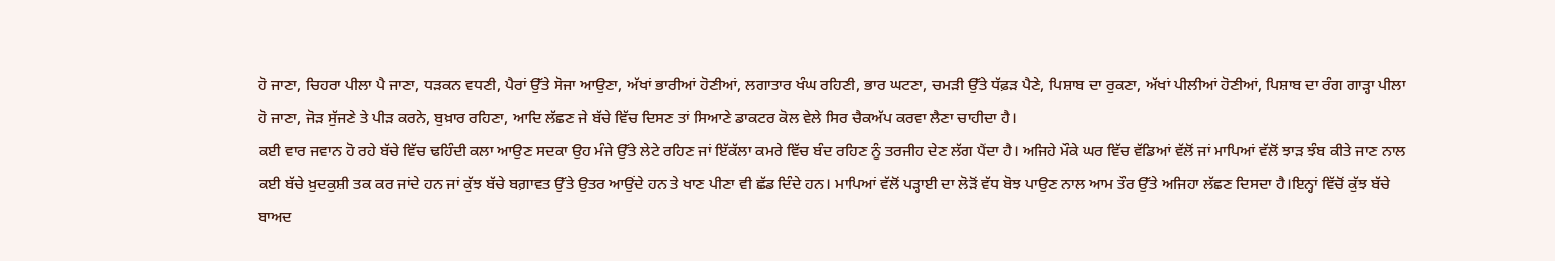ਹੋ ਜਾਣਾ, ਚਿਹਰਾ ਪੀਲਾ ਪੈ ਜਾਣਾ, ਧੜਕਨ ਵਧਣੀ, ਪੈਰਾਂ ਉੱਤੇ ਸੋਜਾ ਆਉਣਾ, ਅੱਖਾਂ ਭਾਰੀਆਂ ਹੋਣੀਆਂ, ਲਗਾਤਾਰ ਖੰਘ ਰਹਿਣੀ, ਭਾਰ ਘਟਣਾ, ਚਮੜੀ ਉੱਤੇ ਧੱਫ਼ੜ ਪੈਣੇ, ਪਿਸ਼ਾਬ ਦਾ ਰੁਕਣਾ, ਅੱਖਾਂ ਪੀਲੀਆਂ ਹੋਣੀਆਂ, ਪਿਸ਼ਾਬ ਦਾ ਰੰਗ ਗਾੜ੍ਹਾ ਪੀਲਾ ਹੋ ਜਾਣਾ, ਜੋੜ ਸੁੱਜਣੇ ਤੇ ਪੀੜ ਕਰਨੇ, ਬੁਖ਼ਾਰ ਰਹਿਣਾ, ਆਦਿ ਲੱਛਣ ਜੇ ਬੱਚੇ ਵਿੱਚ ਦਿਸਣ ਤਾਂ ਸਿਆਣੇ ਡਾਕਟਰ ਕੋਲ ਵੇਲੇ ਸਿਰ ਚੈਕਅੱਪ ਕਰਵਾ ਲੈਣਾ ਚਾਹੀਦਾ ਹੈ।
ਕਈ ਵਾਰ ਜਵਾਨ ਹੋ ਰਹੇ ਬੱਚੇ ਵਿੱਚ ਢਹਿੰਦੀ ਕਲਾ ਆਉਣ ਸਦਕਾ ਉਹ ਮੰਜੇ ਉੱਤੇ ਲੇਟੇ ਰਹਿਣ ਜਾਂ ਇੱਕੱਲਾ ਕਮਰੇ ਵਿੱਚ ਬੰਦ ਰਹਿਣ ਨੂੰ ਤਰਜੀਹ ਦੇਣ ਲੱਗ ਪੈਂਦਾ ਹੈ। ਅਜਿਹੇ ਮੌਕੇ ਘਰ ਵਿੱਚ ਵੱਡਿਆਂ ਵੱਲੋਂ ਜਾਂ ਮਾਪਿਆਂ ਵੱਲੋਂ ਝਾੜ ਝੰਬ ਕੀਤੇ ਜਾਣ ਨਾਲ ਕਈ ਬੱਚੇ ਖ਼ੁਦਕੁਸ਼ੀ ਤਕ ਕਰ ਜਾਂਦੇ ਹਨ ਜਾਂ ਕੁੱਝ ਬੱਚੇ ਬਗ਼ਾਵਤ ਉੱਤੇ ਉਤਰ ਆਉਂਦੇ ਹਨ ਤੇ ਖਾਣ ਪੀਣਾ ਵੀ ਛੱਡ ਦਿੰਦੇ ਹਨ। ਮਾਪਿਆਂ ਵੱਲੋਂ ਪੜ੍ਹਾਈ ਦਾ ਲੋੜੋਂ ਵੱਧ ਬੋਝ ਪਾਉਣ ਨਾਲ ਆਮ ਤੌਰ ਉੱਤੇ ਅਜਿਹਾ ਲੱਛਣ ਦਿਸਦਾ ਹੈ।ਇਨ੍ਹਾਂ ਵਿੱਚੋਂ ਕੁੱਝ ਬੱਚੇ ਬਾਅਦ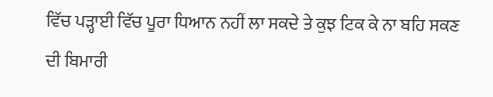ਵਿੱਚ ਪੜ੍ਹਾਈ ਵਿੱਚ ਪੂਰਾ ਧਿਆਨ ਨਹੀਂ ਲਾ ਸਕਦੇ ਤੇ ਕੁਝ ਟਿਕ ਕੇ ਨਾ ਬਹਿ ਸਕਣ ਦੀ ਬਿਮਾਰੀ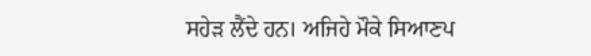ਸਹੇੜ ਲੈਂਦੇ ਹਨ। ਅਜਿਹੇ ਮੌਕੇ ਸਿਆਣਪ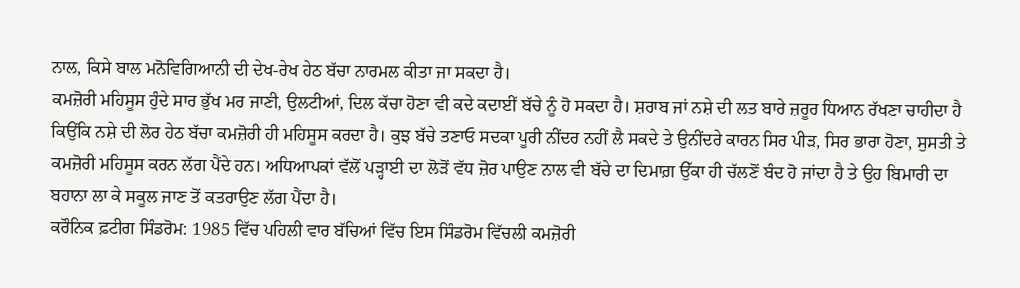ਨਾਲ, ਕਿਸੇ ਬਾਲ ਮਨੋਵਿਗਿਆਨੀ ਦੀ ਦੇਖ-ਰੇਖ ਹੇਠ ਬੱਚਾ ਨਾਰਮਲ ਕੀਤਾ ਜਾ ਸਕਦਾ ਹੈ।
ਕਮਜ਼ੋਰੀ ਮਹਿਸੂਸ ਹੁੰਦੇ ਸਾਰ ਭੁੱਖ ਮਰ ਜਾਣੀ, ਉਲਟੀਆਂ, ਦਿਲ ਕੱਚਾ ਹੋਣਾ ਵੀ ਕਦੇ ਕਦਾਈਂ ਬੱਚੇ ਨੂੰ ਹੋ ਸਕਦਾ ਹੈ। ਸ਼ਰਾਬ ਜਾਂ ਨਸ਼ੇ ਦੀ ਲਤ ਬਾਰੇ ਜ਼ਰੂਰ ਧਿਆਨ ਰੱਖਣਾ ਚਾਹੀਦਾ ਹੈ ਕਿਉਂਕਿ ਨਸ਼ੇ ਦੀ ਲੋਰ ਹੇਠ ਬੱਚਾ ਕਮਜ਼ੋਰੀ ਹੀ ਮਹਿਸੂਸ ਕਰਦਾ ਹੈ। ਕੁਝ ਬੱਚੇ ਤਣਾਓ ਸਦਕਾ ਪੂਰੀ ਨੀਂਦਰ ਨਹੀਂ ਲੈ ਸਕਦੇ ਤੇ ਉਨੀਂਦਰੇ ਕਾਰਨ ਸਿਰ ਪੀੜ, ਸਿਰ ਭਾਰਾ ਹੋਣਾ, ਸੁਸਤੀ ਤੇ ਕਮਜ਼ੋਰੀ ਮਹਿਸੂਸ ਕਰਨ ਲੱਗ ਪੈਂਦੇ ਹਨ। ਅਧਿਆਪਕਾਂ ਵੱਲੋਂ ਪੜ੍ਹਾਈ ਦਾ ਲੋੜੋਂ ਵੱਧ ਜ਼ੋਰ ਪਾਉਣ ਨਾਲ ਵੀ ਬੱਚੇ ਦਾ ਦਿਮਾਗ਼ ਉੱਕਾ ਹੀ ਚੱਲਣੋਂ ਬੰਦ ਹੋ ਜਾਂਦਾ ਹੈ ਤੇ ਉਹ ਬਿਮਾਰੀ ਦਾ ਬਹਾਨਾ ਲਾ ਕੇ ਸਕੂਲ ਜਾਣ ਤੋਂ ਕਤਰਾਉਣ ਲੱਗ ਪੈਂਦਾ ਹੈ।
ਕਰੌਨਿਕ ਫ਼ਟੀਗ ਸਿੰਡਰੋਮ: 1985 ਵਿੱਚ ਪਹਿਲੀ ਵਾਰ ਬੱਚਿਆਂ ਵਿੱਚ ਇਸ ਸਿੰਡਰੋਮ ਵਿੱਚਲੀ ਕਮਜ਼ੋਰੀ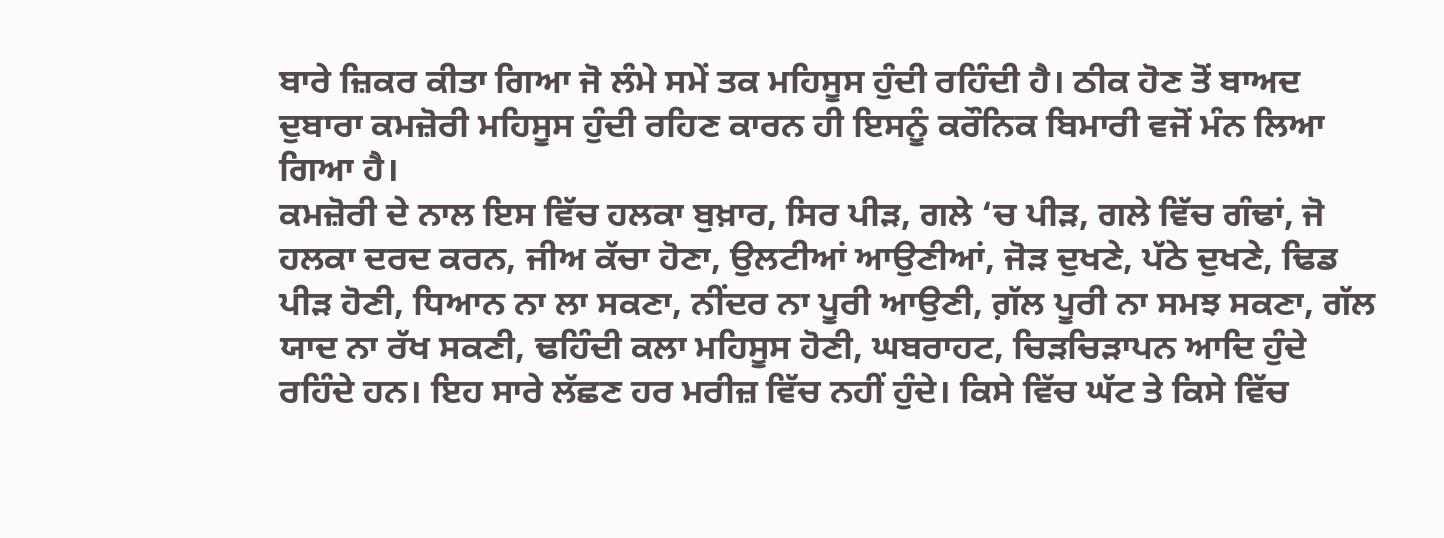ਬਾਰੇ ਜ਼ਿਕਰ ਕੀਤਾ ਗਿਆ ਜੋ ਲੰਮੇ ਸਮੇਂ ਤਕ ਮਹਿਸੂਸ ਹੁੰਦੀ ਰਹਿੰਦੀ ਹੈ। ਠੀਕ ਹੋਣ ਤੋਂ ਬਾਅਦ ਦੁਬਾਰਾ ਕਮਜ਼ੋਰੀ ਮਹਿਸੂਸ ਹੁੰਦੀ ਰਹਿਣ ਕਾਰਨ ਹੀ ਇਸਨੂੰ ਕਰੌਨਿਕ ਬਿਮਾਰੀ ਵਜੋਂ ਮੰਨ ਲਿਆ ਗਿਆ ਹੈ।
ਕਮਜ਼ੋਰੀ ਦੇ ਨਾਲ ਇਸ ਵਿੱਚ ਹਲਕਾ ਬੁਖ਼ਾਰ, ਸਿਰ ਪੀੜ, ਗਲੇ ‘ਚ ਪੀੜ, ਗਲੇ ਵਿੱਚ ਗੰਢਾਂ, ਜੋ ਹਲਕਾ ਦਰਦ ਕਰਨ, ਜੀਅ ਕੱਚਾ ਹੋਣਾ, ਉਲਟੀਆਂ ਆਉਣੀਆਂ, ਜੋੜ ਦੁਖਣੇ, ਪੱਠੇ ਦੁਖਣੇ, ਢਿਡ ਪੀੜ ਹੋਣੀ, ਧਿਆਨ ਨਾ ਲਾ ਸਕਣਾ, ਨੀਂਦਰ ਨਾ ਪੂਰੀ ਆਉਣੀ, ਗ਼ੱਲ ਪੂਰੀ ਨਾ ਸਮਝ ਸਕਣਾ, ਗੱਲ ਯਾਦ ਨਾ ਰੱਖ ਸਕਣੀ, ਢਹਿੰਦੀ ਕਲਾ ਮਹਿਸੂਸ ਹੋਣੀ, ਘਬਰਾਹਟ, ਚਿੜਚਿੜਾਪਨ ਆਦਿ ਹੁੰਦੇ ਰਹਿੰਦੇ ਹਨ। ਇਹ ਸਾਰੇ ਲੱਛਣ ਹਰ ਮਰੀਜ਼ ਵਿੱਚ ਨਹੀਂ ਹੁੰਦੇ। ਕਿਸੇ ਵਿੱਚ ਘੱਟ ਤੇ ਕਿਸੇ ਵਿੱਚ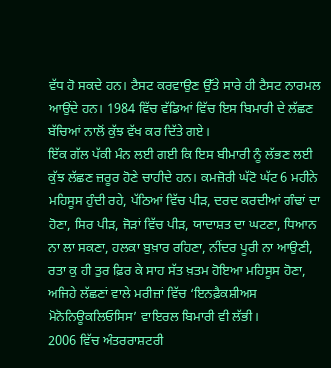ਵੱਧ ਹੋ ਸਕਦੇ ਹਨ। ਟੈਸਟ ਕਰਵਾਉਣ ਉੱਤੇ ਸਾਰੇ ਹੀ ਟੈਸਟ ਨਾਰਮਲ ਆਉਂਦੇ ਹਨ। 1984 ਵਿੱਚ ਵੱਡਿਆਂ ਵਿੱਚ ਇਸ ਬਿਮਾਰੀ ਦੇ ਲੱਛਣ ਬੱਚਿਆਂ ਨਾਲੋਂ ਕੁੱਝ ਵੱਖ ਕਰ ਦਿੱਤੇ ਗਏ।
ਇੱਕ ਗੱਲ ਪੱਕੀ ਮੰਨ ਲਈ ਗਈ ਕਿ ਇਸ ਬੀਮਾਰੀ ਨੂੰ ਲੱਭਣ ਲਈ ਕੁੱਝ ਲੱਛਣ ਜ਼ਰੂਰ ਹੋਣੇ ਚਾਹੀਦੇ ਹਨ। ਕਮਜ਼ੋਰੀ ਘੱਟੋ ਘੱਟ 6 ਮਹੀਨੇ ਮਹਿਸੂਸ ਹੁੰਦੀ ਰਹੇ, ਪੱਠਿਆਂ ਵਿੱਚ ਪੀੜ, ਦਰਦ ਕਰਦੀਆਂ ਗੰਢਾਂ ਦਾ ਹੋਣਾ, ਸਿਰ ਪੀੜ, ਜੋੜਾਂ ਵਿੱਚ ਪੀੜ, ਯਾਦਾਸ਼ਤ ਦਾ ਘਟਣਾ, ਧਿਆਨ ਨਾ ਲਾ ਸਕਣਾ, ਹਲਕਾ ਬੁਖ਼ਾਰ ਰਹਿਣਾ, ਨੀਂਦਰ ਪੂਰੀ ਨਾ ਆਉਣੀ, ਰਤਾ ਕੁ ਹੀ ਤੁਰ ਫ਼ਿਰ ਕੇ ਸਾਹ ਸੱਤ ਖ਼ਤਮ ਹੋਇਆ ਮਹਿਸੂਸ ਹੋਣਾ, ਅਜਿਹੇ ਲੱਛਣਾਂ ਵਾਲੇ ਮਰੀਜ਼ਾਂ ਵਿੱਚ ‘ਇਨਫ਼ੈਕਸ਼ੀਅਸ ਮੋਨੋਨਿਊਕਲਿਓਸਿਸ’ ਵਾਇਰਲ ਬਿਮਾਰੀ ਵੀ ਲੱਭੀ।
2006 ਵਿੱਚ ਅੰਤਰਰਾਸ਼ਟਰੀ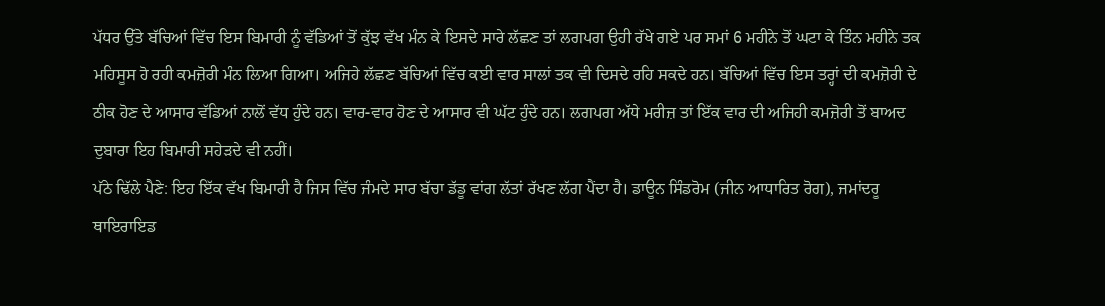ਪੱਧਰ ਉੱਤੇ ਬੱਚਿਆਂ ਵਿੱਚ ਇਸ ਬਿਮਾਰੀ ਨੂੰ ਵੱਡਿਆਂ ਤੋਂ ਕੁੱਝ ਵੱਖ ਮੰਨ ਕੇ ਇਸਦੇ ਸਾਰੇ ਲੱਛਣ ਤਾਂ ਲਗਪਗ ਉਹੀ ਰੱਖੇ ਗਏ ਪਰ ਸਮਾਂ 6 ਮਹੀਨੇ ਤੋਂ ਘਟਾ ਕੇ ਤਿੰਨ ਮਹੀਨੇ ਤਕ ਮਹਿਸੂਸ ਹੋ ਰਹੀ ਕਮਜ਼ੋਰੀ ਮੰਨ ਲਿਆ ਗਿਆ। ਅਜਿਹੇ ਲੱਛਣ ਬੱਚਿਆਂ ਵਿੱਚ ਕਈ ਵਾਰ ਸਾਲਾਂ ਤਕ ਵੀ ਦਿਸਦੇ ਰਹਿ ਸਕਦੇ ਹਨ। ਬੱਚਿਆਂ ਵਿੱਚ ਇਸ ਤਰ੍ਹਾਂ ਦੀ ਕਮਜ਼ੋਰੀ ਦੇ ਠੀਕ ਹੋਣ ਦੇ ਆਸਾਰ ਵੱਡਿਆਂ ਨਾਲੋਂ ਵੱਧ ਹੁੰਦੇ ਹਨ। ਵਾਰ-ਵਾਰ ਹੋਣ ਦੇ ਆਸਾਰ ਵੀ ਘੱਟ ਹੁੰਦੇ ਹਨ। ਲਗਪਗ ਅੱਧੇ ਮਰੀਜ਼ ਤਾਂ ਇੱਕ ਵਾਰ ਦੀ ਅਜਿਹੀ ਕਮਜ਼ੋਰੀ ਤੋਂ ਬਾਅਦ ਦੁਬਾਰਾ ਇਹ ਬਿਮਾਰੀ ਸਹੇੜਦੇ ਵੀ ਨਹੀਂ।
ਪੱਠੇ ਢਿੱਲੇ ਪੈਣੇ: ਇਹ ਇੱਕ ਵੱਖ ਬਿਮਾਰੀ ਹੈ ਜਿਸ ਵਿੱਚ ਜੰਮਦੇ ਸਾਰ ਬੱਚਾ ਡੱਡੂ ਵਾਂਗ ਲੱਤਾਂ ਰੱਖਣ ਲੱਗ ਪੈਂਦਾ ਹੈ। ਡਾਊਨ ਸਿੰਡਰੋਮ (ਜੀਨ ਆਧਾਰਿਤ ਰੋਗ), ਜਮਾਂਦਰੂ ਥਾਇਰਾਇਡ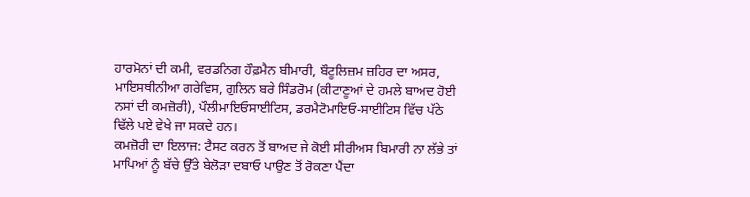ਹਾਰਮੋਨਾਂ ਦੀ ਕਮੀ, ਵਰਡਨਿਗ ਹੌਫ਼ਮੈਨ ਬੀਮਾਰੀ, ਬੌਟੂਲਿਜ਼ਮ ਜ਼ਹਿਰ ਦਾ ਅਸਰ, ਮਾਇਸਥੀਨੀਆ ਗਰੇਵਿਸ, ਗੁਲਿਨ ਬਰੇ ਸਿੰਡਰੋਮ (ਕੀਟਾਣੂਆਂ ਦੇ ਹਮਲੇ ਬਾਅਦ ਹੋਈ ਨਸਾਂ ਦੀ ਕਮਜ਼ੋਰੀ), ਪੌਲੀਮਾਇਓਸਾਈਟਿਸ, ਡਰਮੈਟੋਮਾਇਓ-ਸਾਈਟਿਸ ਵਿੱਚ ਪੱਠੇ ਢਿੱਲੇ ਪਏ ਵੇਖੇ ਜਾ ਸਕਦੇ ਹਨ।
ਕਮਜ਼ੋਰੀ ਦਾ ਇਲਾਜ: ਟੈਸਟ ਕਰਨ ਤੋਂ ਬਾਅਦ ਜੇ ਕੋਈ ਸੀਰੀਅਸ ਬਿਮਾਰੀ ਨਾ ਲੱਭੇ ਤਾਂ ਮਾਪਿਆਂ ਨੂੰ ਬੱਚੇ ਉੱਤੇ ਬੇਲੋੜਾ ਦਬਾਓ ਪਾਉਣ ਤੋਂ ਰੋਕਣਾ ਪੈਂਦਾ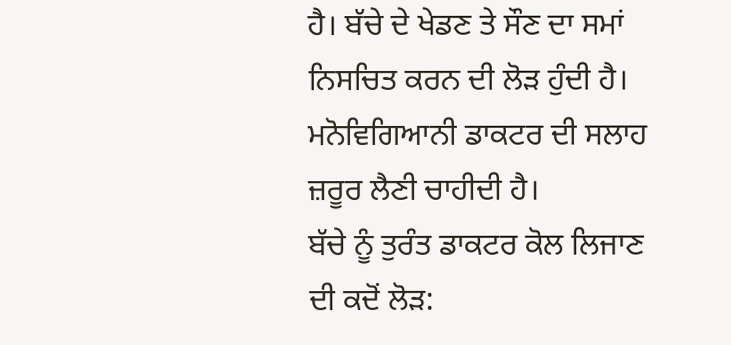ਹੈ। ਬੱਚੇ ਦੇ ਖੇਡਣ ਤੇ ਸੌਣ ਦਾ ਸਮਾਂ ਨਿਸਚਿਤ ਕਰਨ ਦੀ ਲੋੜ ਹੁੰਦੀ ਹੈ। ਮਨੋਵਿਗਿਆਨੀ ਡਾਕਟਰ ਦੀ ਸਲਾਹ ਜ਼ਰੂਰ ਲੈਣੀ ਚਾਹੀਦੀ ਹੈ।
ਬੱਚੇ ਨੂੰ ਤੁਰੰਤ ਡਾਕਟਰ ਕੋਲ ਲਿਜਾਣ ਦੀ ਕਦੋਂ ਲੋੜ: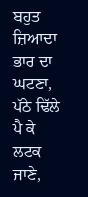ਬਹੁਤ ਜ਼ਿਆਦਾ ਭਾਰ ਦਾ ਘਟਣਾ, ਪੱਠੇ ਢਿੱਲੇ ਪੈ ਕੇ ਲਟਕ ਜਾਣੇ,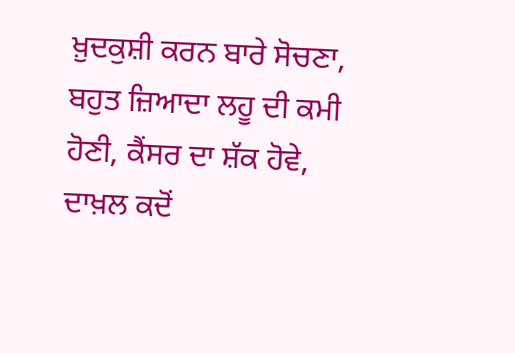ਖ਼ੁਦਕੁਸ਼ੀ ਕਰਨ ਬਾਰੇ ਸੋਚਣਾ, ਬਹੁਤ ਜ਼ਿਆਦਾ ਲਹੂ ਦੀ ਕਮੀ ਹੋਣੀ, ਕੈਂਸਰ ਦਾ ਸ਼ੱਕ ਹੋਵੇ,
ਦਾਖ਼ਲ ਕਦੋਂ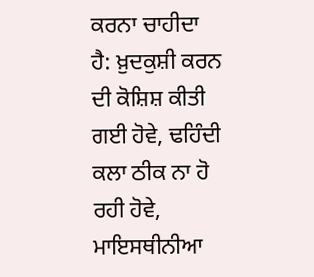ਕਰਨਾ ਚਾਹੀਦਾ ਹੈ: ਖ਼ੁਦਕੁਸ਼ੀ ਕਰਨ ਦੀ ਕੋਸ਼ਿਸ਼ ਕੀਤੀ ਗਈ ਹੋਵੇ, ਢਹਿੰਦੀ ਕਲਾ ਠੀਕ ਨਾ ਹੋ ਰਹੀ ਹੋਵੇ, ਮਾਇਸਥੀਨੀਆ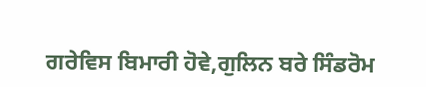ਗਰੇਵਿਸ ਬਿਮਾਰੀ ਹੋਵੇ,ਗੁਲਿਨ ਬਰੇ ਸਿੰਡਰੋਮ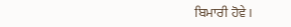ਬਿਮਾਰੀ ਹੋਵੇ।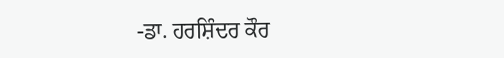-ਡਾ. ਹਰਸ਼ਿੰਦਰ ਕੌਰ